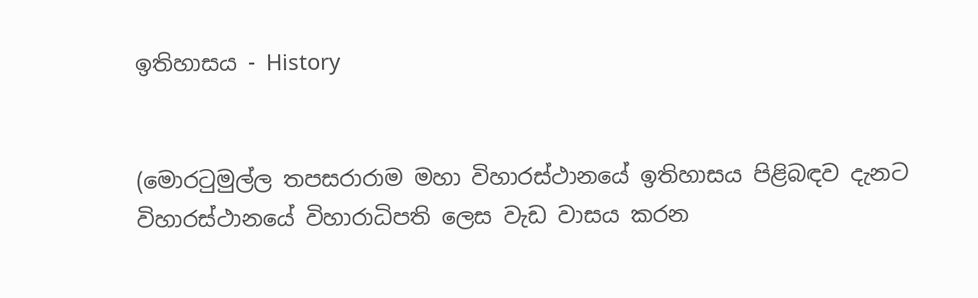ඉතිහාසය - History


(මොරටුමුල්ල තපසරාරාම මහා විහාරස්ථානයේ ඉතිහාසය පිළිබඳව දැනට විහාරස්ථානයේ විහාරාධිපති ලෙස වැඩ වාසය කරන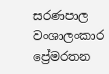සරණපාල වංශාලංකාර ප්‍රේමරතන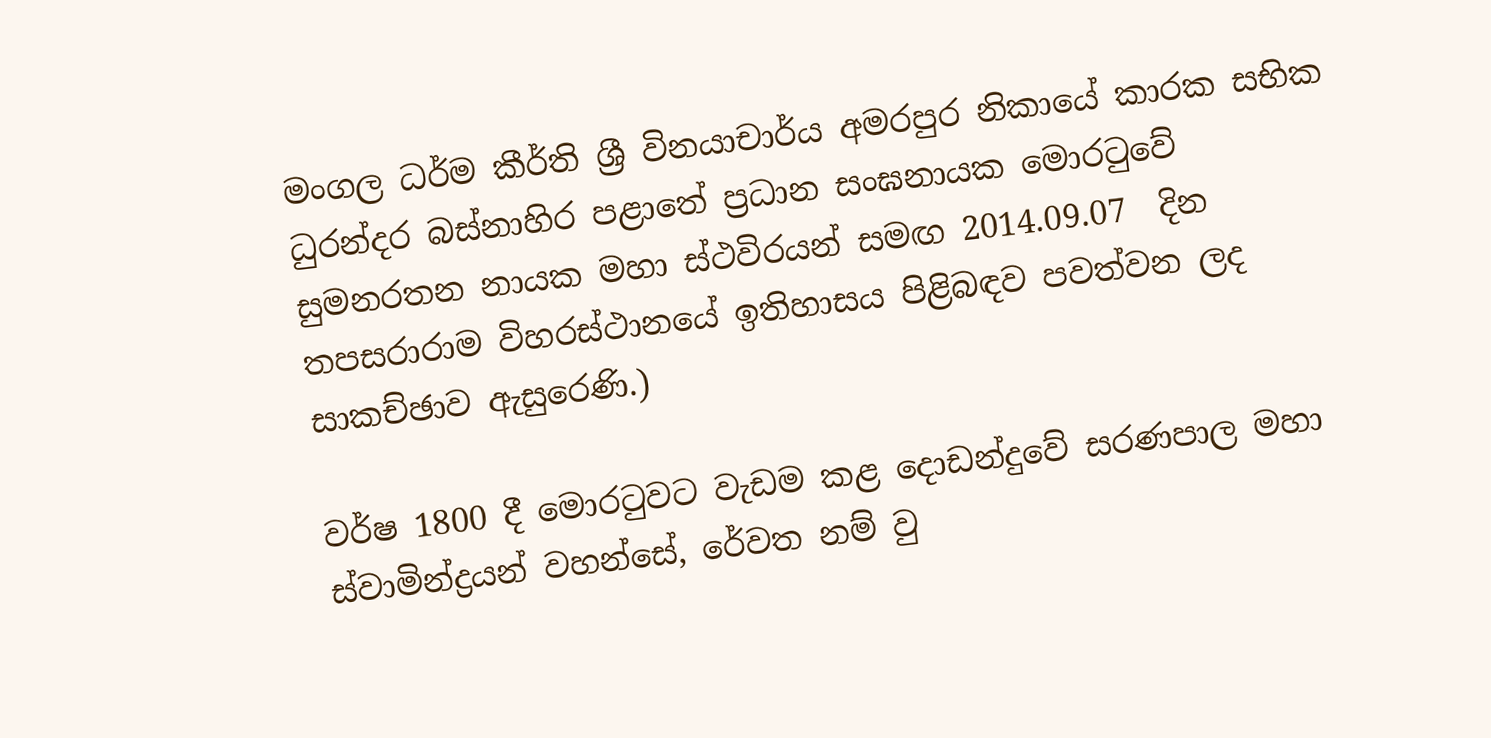මංගල ධර්ම කීර්ති ශ්‍රී විනයාචාර්ය අමරපුර නිකායේ කාරක සභික ධුරන්දර බස්නාහිර පළාතේ ප්‍රධාන සංඝනායක මොරටුවේ සුමනරතන නායක මහා ස්ථවිරයන් සමඟ 2014.09.07  දින තපසරාරාම විහරස්ථානයේ ඉතිහාසය පිළිබඳව පවත්වන ලද සාකච්ඡාව ඇසුරෙණි.)

වර්ෂ 1800 දී මොරටුවට වැඩම කළ දොඩන්දුවේ සරණපාල මහා ස්වාමින්ද්‍රයන් වහන්සේ, රේවත නම් වු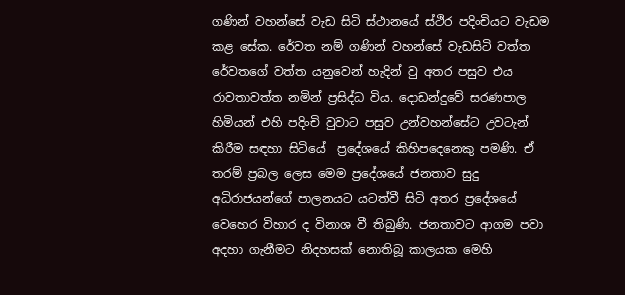ගණින් වහන්සේ වැඩ සිටි ස්ථානයේ ස්ථිර පදිංචියට වැඩම කළ සේක. රේවත නම් ගණින් වහන්සේ වැඩසිටි වත්ත රේවතගේ වත්ත යනුවෙන් හැදින් වු අතර පසුව එය රාවතාවත්ත නමින් ප්‍රසිද්ධ විය. දොඩන්දුවේ සරණපාල හිමියන් එහි පදිංචි වුවාට පසුව උන්වහන්සේට උවටැන් කිරීම සඳහා සිටියේ  ප්‍රදේශයේ කිහිපදෙනෙකු පමණි. ඒ තරම් ප්‍රබල ලෙස මෙම ප්‍රදේශයේ ජනතාව සුදු අධිරාජයන්ගේ පාලනයට යටත්වී සිටි අතර ප්‍රදේශයේ වෙහෙර විහාර ද විනාශ වී තිබුණි. ජනතාවට ආගම පවා අදහා ගැනීමට නිදහසක් නොතිබූ කාලයක මෙහි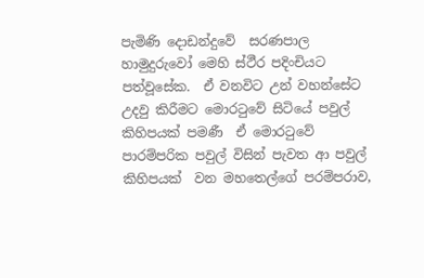පැමිණි දොඩන්දුවේ  සරණපාල හාමුදුරුවෝ මෙහි ස්ථීර පදිංචියට පත්වූසේක.  ඒ වනවිට උන් වහන්සේට උදවු කිරීමට මොරටුවේ සිටියේ පවුල් කිහිපයක් පමණී  ඒ මොරටුවේ පාරම්පරික පවුල් විසින් පැවත ආ පවුල් කිහිපයක්  වන මහතෙල්ගේ පරම්පරාව,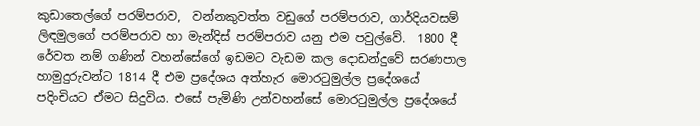කුඩාතෙල්ගේ පරම්පරාව,  වන්නකුවත්ත වඩුගේ පරම්පරාව, ගාර්දියවසම් ලිඳමුලගේ පරම්පරාව හා මැන්දිස් පරම්පරාව යනු එම පවුල්වේ.  1800 දී  රේවත නම් ගණින් වහන්සේගේ ඉඩමට වැඩම කල දොඩන්දුවේ සරණපාල හාමුදුරුවන්ට 1814 දී එම ප්‍රදේශය අත්හැර මොරටුමුල්ල ප්‍රදේශයේ පදිංචියට ඒමට සිදුවිය. එසේ පැමිණි උන්වහන්සේ මොරටුමුල්ල ප්‍රදේශයේ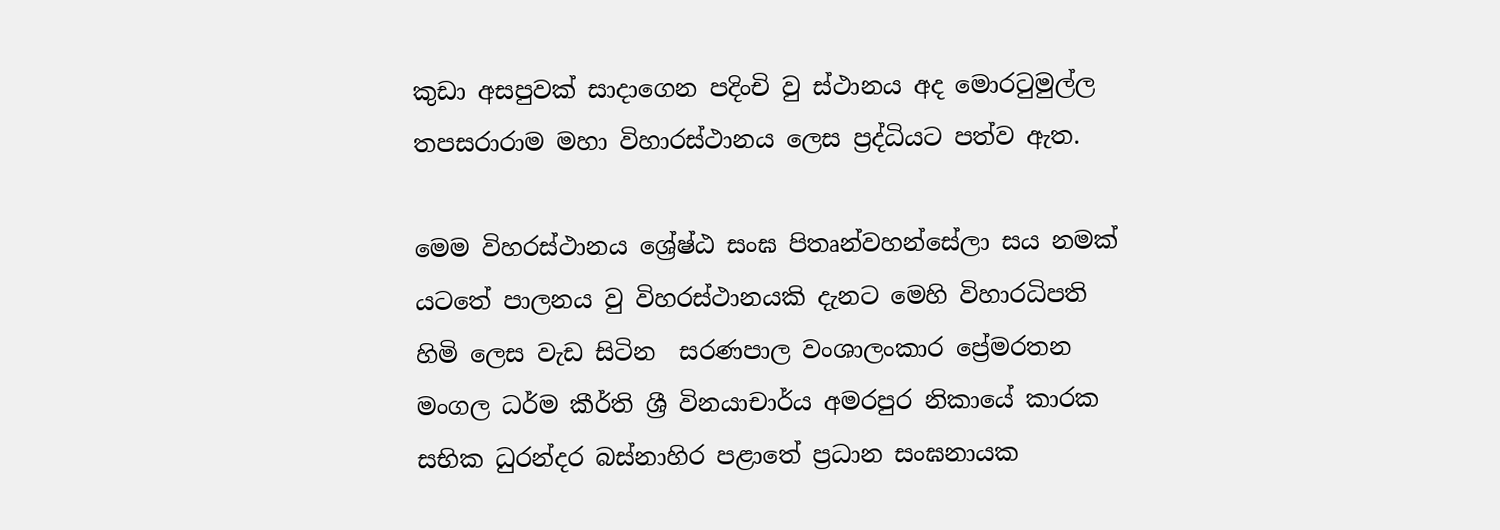කුඩා අසපුවක් සාදාගෙන පදිංචි වු ස්ථානය අද මොරටුමුල්ල තපසරාරාම මහා විහාරස්ථානය ලෙස ප්‍රද්ධියට පත්ව ඇත.

මෙම විහරස්ථානය ශ්‍රේෂ්ඨ සංඝ පිතෘන්වහන්සේලා සය නමක් යටතේ පාලනය වු විහරස්ථානයකි දැනට මෙහි විහාරධිපති හිමි ලෙස වැඩ සිටින  සරණපාල වංශාලංකාර ප්‍රේමරතන මංගල ධර්ම කීර්ති ශ්‍රී විනයාචාර්ය අමරපුර නිකායේ කාරක සභික ධුරන්දර බස්නාහිර පළාතේ ප්‍රධාන සංඝනායක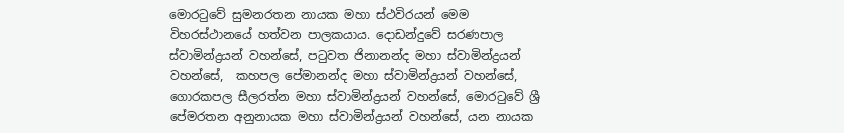මොරටුවේ සුමනරතන නායක මහා ස්ථවිරයන් මෙම විහරස්ථානයේ හත්වන පාලකයාය. දොඩන්දුවේ සරණපාල ස්වාමින්ද්‍රයන් වහන්සේ, පටුවත ජිනානන්ද මහා ස්වාමින්ද්‍රයන් වහන්සේ,  කහපල පේමානන්ද මහා ස්වාමින්ද්‍රයන් වහන්සේ, ගොරකපල සීලරත්න මහා ස්වාමින්ද්‍රයන් වහන්සේ, මොරටුවේ ශ්‍රී පේමරතන අනුනායක මහා ස්වාමින්ද්‍රයන් වහන්සේ, යන නායක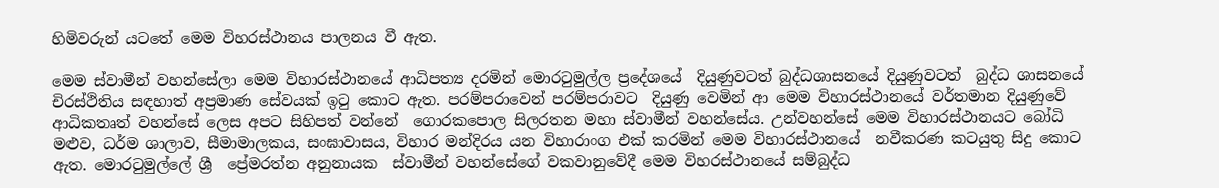හිමිවරුන් යටතේ මෙම විහරස්ථානය පාලනය වී ඇත.

මෙම ස්වාමීන් වහන්සේලා මෙම විහාරස්ථානයේ ආධිපත්‍ය දරමින් මොරටුමුල්ල ප්‍රදේශයේ  දියුණුවටත් බුද්ධශාසනයේ දියුණුවටත්  බුද්ධ ශාසනයේ චිරස්ථිතිය සඳහාත් අප්‍රමාණ සේවයක් ඉටු කොට ඇත. පරම්පරාවෙන් පරම්පරාවට  දියුණු වෙමින් ආ මෙම විහාරස්ථානයේ වර්තමාන දියුණුවේ ආධිකතෘත් වහන්සේ ලෙස අපට සිහිපත් වන්නේ  ගොරකපොල සිලරතන මහා ස්වාමීන් වහන්සේය. උන්වහන්සේ මෙම විහාරස්ථානයට බෝධි මළුව, ධර්ම ශාලාව, සීමාමාලකය, සංඝාවාසය, විහාර මන්දිරය යන විහාරාංග එක් කරමින් මෙම විහාරස්ථානයේ  නවීකරණ කටයුතු සිදු කොට ඇත. මොරටුමුල්ලේ ශ්‍රී  ප්‍රේමරත්න අනුනායක  ස්වාමීන් වහන්සේගේ වකවානුවේදී මෙම විහරස්ථානයේ සම්බුද්ධ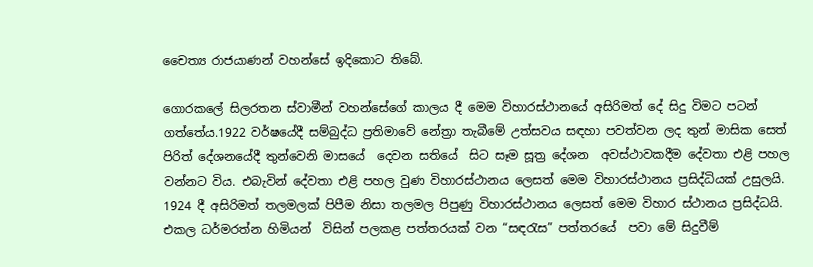චෛත්‍ය රාජයාණන් වහන්සේ ඉදිකොට තිබේ.

ගොරකලේ සිලරතන ස්වාමීන් වහන්සේගේ කාලය දී මෙම විහාරස්ථානයේ අසිරිමත් දේ සිදු විමට පටන් ගත්තේය.1922 වර්ෂයේදී සම්බුද්ධ ප්‍රතිමාවේ නේත්‍රා තැබීමේ උත්සවය සඳහා පවත්වන ලද තුන් මාසික සෙත් පිරිත් දේශනයේදී තුන්වෙනි මාසයේ  දෙවන සතියේ  සිට සෑම සූත්‍ර දේශන  අවස්ථාවකදීම දේවතා එළි පහල වන්නට විය. එබැවින් දේවතා එළි පහල වුණ විහාරස්ථානය ලෙසත් මෙම විහාරස්ථානය ප්‍රසිද්ධියක් උසුලයි. 1924 දී අසිරිමත් තලමලක් පිපීම නිසා තලමල පිපුණු විහාරස්ථානය ලෙසත් මෙම විහාර ස්ථානය ප්‍රසිද්ධයි. එකල ධර්මරත්න හිමියන්  විසින් පලකළ පත්තරයක් වන “සඳරැස” පත්තරයේ  පවා මේ සිදුවීම්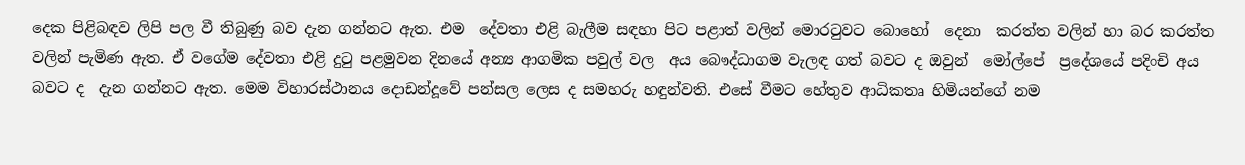දෙක පිළිබඳව ලිපි පල වී තිබුණු බව දැන ගන්නට ඇත. එම  දේවතා එළි බැලීම සඳහා පිට පළාත් වලින් මොරටුවට බොහෝ  දෙනා  කරත්ත වලින් හා බර කරත්ත වලින් පැමිණ ඇත. ඒ වගේම දේවතා එළි දුටු පළමුවන දිනයේ අන්‍ය ආගමික පවුල් වල  අය බෞද්ධාගම වැලඳ ගත් බවට ද ඔවුන්  මෝල්පේ  ප්‍රදේශයේ පදිංචි අය බවට ද  දැන ගන්නට ඇත. මෙම විහාරස්ථානය දොඩන්දූවේ පන්සල ලෙස ද සමහරු හඳුන්වති. එසේ වීමට හේතුව ආධිකතෘ හිමියන්ගේ නම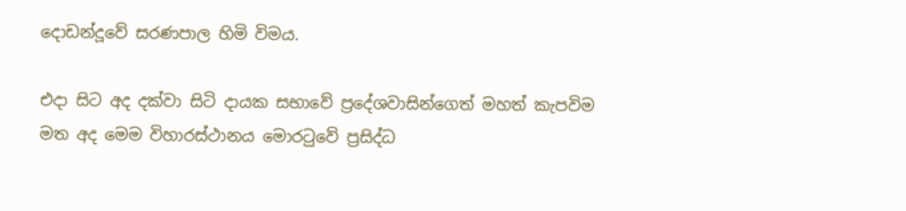දොඩන්දූවේ සරණපාල හිමි විමය.

එදා සිට අද දක්වා සිටි දායක සභාවේ ප්‍රදේශවාසින්ගෙත් මහත් කැපවිම මත අද මෙම විහාරස්ථානය මොරටුවේ ප්‍රසිද්ධ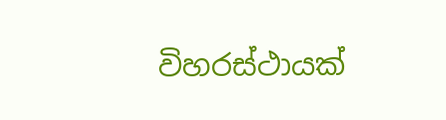විහරස්ථායක්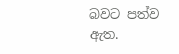බවට පත්ව ඇත.